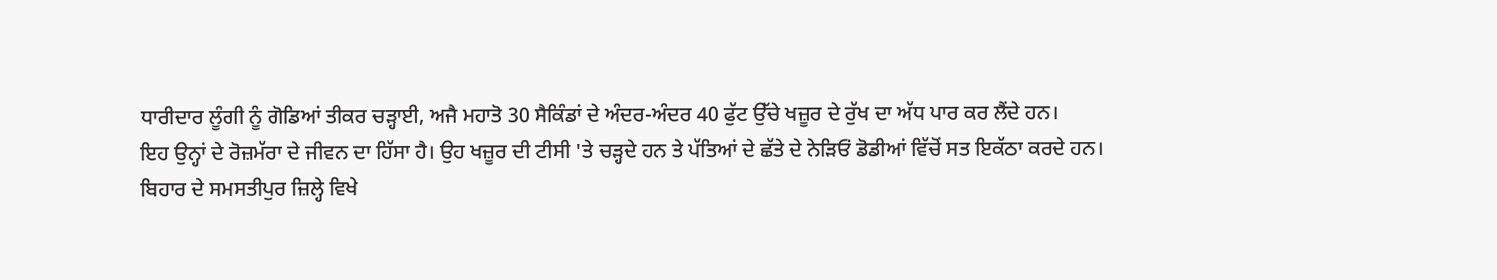ਧਾਰੀਦਾਰ ਲੂੰਗੀ ਨੂੰ ਗੋਡਿਆਂ ਤੀਕਰ ਚੜ੍ਹਾਈ, ਅਜੈ ਮਹਾਤੋ 30 ਸੈਕਿੰਡਾਂ ਦੇ ਅੰਦਰ-ਅੰਦਰ 40 ਫੁੱਟ ਉੱਚੇ ਖਜ਼ੂਰ ਦੇ ਰੁੱਖ ਦਾ ਅੱਧ ਪਾਰ ਕਰ ਲੈਂਦੇ ਹਨ।
ਇਹ ਉਨ੍ਹਾਂ ਦੇ ਰੋਜ਼ਮੱਰਾ ਦੇ ਜੀਵਨ ਦਾ ਹਿੱਸਾ ਹੈ। ਉਹ ਖਜ਼ੂਰ ਦੀ ਟੀਸੀ 'ਤੇ ਚੜ੍ਹਦੇ ਹਨ ਤੇ ਪੱਤਿਆਂ ਦੇ ਛੱਤੇ ਦੇ ਨੇੜਿਓਂ ਡੋਡੀਆਂ ਵਿੱਚੋਂ ਸਤ ਇਕੱਠਾ ਕਰਦੇ ਹਨ।
ਬਿਹਾਰ ਦੇ ਸਮਸਤੀਪੁਰ ਜ਼ਿਲ੍ਹੇ ਵਿਖੇ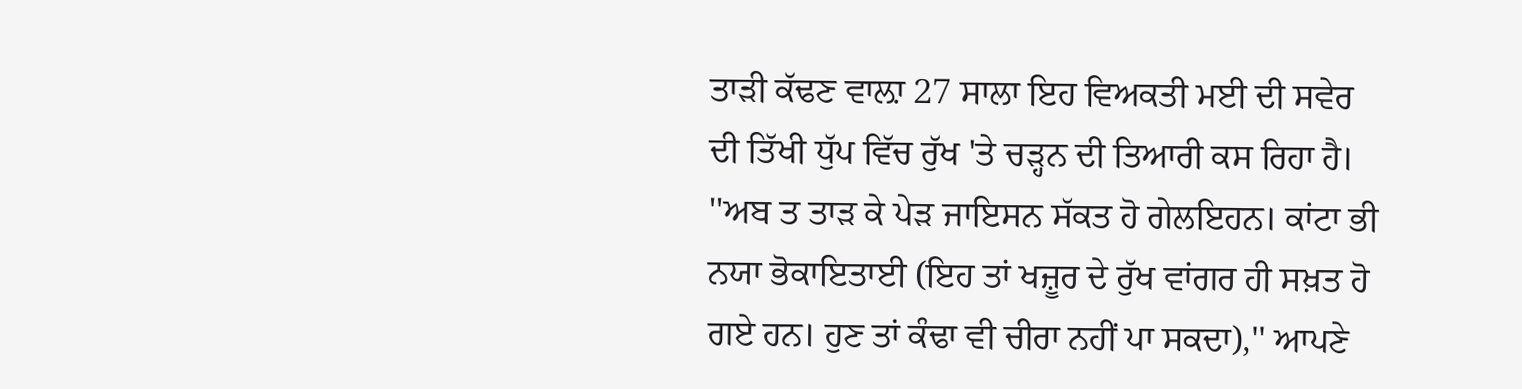ਤਾੜੀ ਕੱਢਣ ਵਾਲ਼ਾ 27 ਸਾਲਾ ਇਹ ਵਿਅਕਤੀ ਮਈ ਦੀ ਸਵੇਰ ਦੀ ਤਿੱਖੀ ਧੁੱਪ ਵਿੱਚ ਰੁੱਖ 'ਤੇ ਚੜ੍ਹਨ ਦੀ ਤਿਆਰੀ ਕਸ ਰਿਹਾ ਹੈ। ''ਅਬ ਤ ਤਾੜ ਕੇ ਪੇੜ ਜਾਇਸਨ ਸੱਕਤ ਹੋ ਗੇਲਇਹਨ। ਕਾਂਟਾ ਭੀ ਨਯਾ ਭੋਕਾਇਤਾਈ (ਇਹ ਤਾਂ ਖਜ਼ੂਰ ਦੇ ਰੁੱਖ ਵਾਂਗਰ ਹੀ ਸਖ਼ਤ ਹੋ ਗਏ ਹਨ। ਹੁਣ ਤਾਂ ਕੰਢਾ ਵੀ ਚੀਰਾ ਨਹੀਂ ਪਾ ਸਕਦਾ),'' ਆਪਣੇ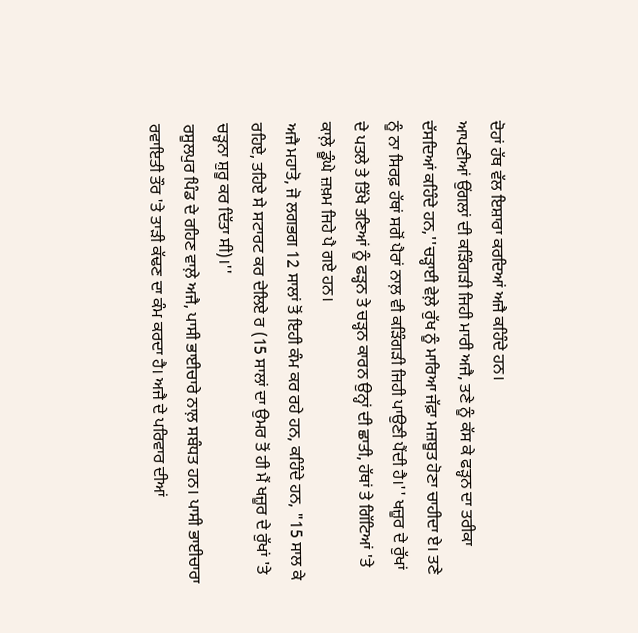ਦੋਹਾਂ ਹੱਥ ਵੱਲ ਇਸ਼ਾਰਾ ਕਰਦਿਆਂ ਅਜੈ ਕਹਿੰਦੇ ਹਨ।
ਆਪਣੀਆਂ ਉਂਗਲਾਂ ਦੀ ਕੜਿੰਗੜੀ ਜਿਹੀ ਮਾਰੀ ਅਜੈ, ਤਣੇ ਨੂੰ ਕੱਸ ਕੇ ਫੜ੍ਹਨ ਦਾ ਤਰੀਕਾ ਦੱਸਦਿਆਂ ਕਹਿੰਦੇ ਹਨ,''ਚੜ੍ਹਾਈ ਵੇਲ਼ੇ ਰੁੱਖ ਨੂੰ ਮਾਰਿਆ ਜੱਫ਼ਾ ਮਜ਼ਬੂਤ ਹੋਣਾ ਚਾਹੀਦਾ ਏ। ਤਣੇ ਨੂੰ ਨਾ ਸਿਰਫ਼ ਹੱਥਾਂ ਸਗੋਂ ਪੈਰਾਂ ਨਾਲ਼ ਵੀ ਕੜਿੰਗੜੀ ਜਿਹੀ ਪਾਉਣੀ ਪੈਂਦੀ ਹੈ।'' ਖਜ਼ੂਰ ਦੇ ਰੁੱਖਾਂ ਦੇ ਪਤਲੇ ਤੇ ਤਿੱਖੇ ਤਣਿਆਂ ਨੂੰ ਫੜ੍ਹਨ ਤੇ ਚੜ੍ਹਨ ਕਾਰਨ ਉਨ੍ਹਾਂ ਦੀ ਛਾਤੀ, ਹੱਥਾਂ ਤੇ ਗਿੱਟਿਆਂ 'ਤੇ ਕਾਲ਼ੇ ਡੂੰਘੇ ਜ਼ਖ਼ਮ ਜਿਹੇ ਪੈ ਗਏ ਹਨ।
ਅਜੈ ਮਹਾਤੋ, ਜੋ ਲਗਭਗ 12 ਸਾਲਾਂ ਤੋਂ ਇਹੀ ਕੰਮ ਕਰ ਰਹੇ ਹਨ, ਕਹਿੰਦੇ ਹਨ, "15 ਸਾਲ ਕੇ ਰਹਿਏ, ਤਹਿਏ ਸੇ ਸਟਾਰਟ ਕਰ ਦੇਲਿਏ ਰ (15 ਸਾਲਾਂ ਦਾ ਉਮਰ ਤੋਂ ਹੀ ਮੈਂ ਖਜ਼ੂਰ ਦੇ ਰੁੱਖਾਂ 'ਤੇ ਚੜ੍ਹਨਾ ਸ਼ੁਰੂ ਕਰ ਦਿੱਤਾ ਸੀ)।''
ਰਸੂਲਪੁਰ ਪਿੰਡ ਦੇ ਰਹਿਣ ਵਾਲ਼ੇ ਅਜੈ, ਪਾਸੀ ਭਾਈਚਾਰੇ ਨਾਲ਼ ਸਬੰਧਤ ਹਨ। ਪਾਸੀ ਭਾਈਚਾਰਾ ਰਵਾਇਤੀ ਤੌਰ 'ਤੇ ਤਾੜੀ ਕੱਢਣ ਦਾ ਕੰਮ ਕਰਦਾ ਹੈ। ਅਜੈ ਦੇ ਪਰਿਵਾਰ ਦੀਆਂ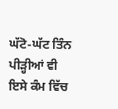ਘੱਟੋ-ਘੱਟ ਤਿੰਨ ਪੀੜ੍ਹੀਆਂ ਵੀ ਇਸੇ ਕੰਮ ਵਿੱਚ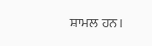ਸ਼ਾਮਲ ਹਨ।